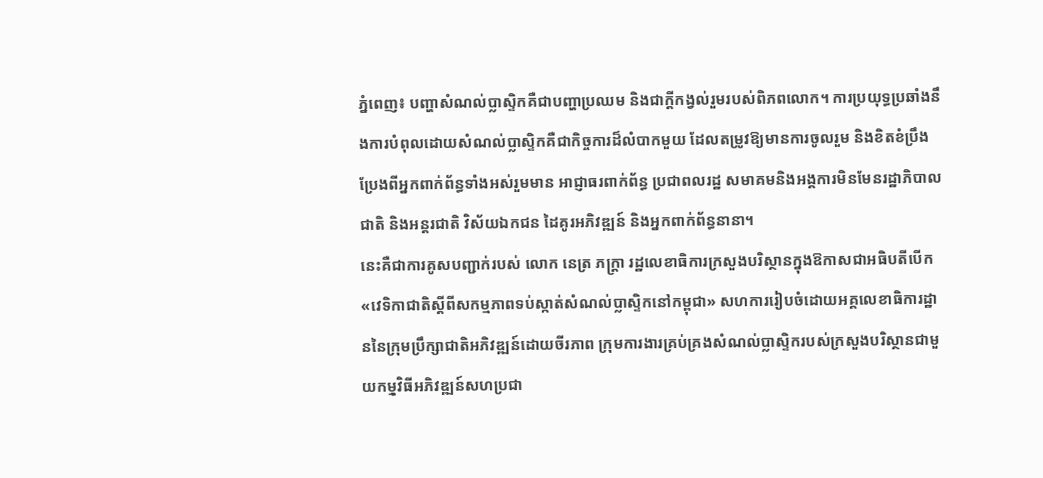ភ្នំពេញ៖ បញ្ហាសំណល់ប្លាស្ទិកគឺជាបញ្ហាប្រឈម និងជាក្តីកង្វល់រួមរបស់ពិភពលោក។ ការប្រយុទ្ធប្រឆាំងនឹងការបំពុលដោយសំណល់ប្លាស្ទិកគឺជាកិច្ចការដ៏លំបាកមួយ ដែលតម្រូវឱ្យមានការចូលរួម និងខិតខំប្រឹងប្រែងពីអ្នកពាក់ព័ន្ធទាំងអស់រួមមាន អាជ្ញាធរពាក់ព័ន្ធ ប្រជាពលរដ្ឋ សមាគមនិងអង្គការមិនមែនរដ្ឋាភិបាលជាតិ និងអន្តរជាតិ វិស័យឯកជន ដៃគូរអភិវឌ្ឍន៍ និងអ្នកពាក់ព័ន្ធនានា។
នេះគឺជាការគូសបញ្ជាក់របស់ លោក នេត្រ ភក្ត្រា រដ្ឋលេខាធិការក្រសួងបរិស្ថានក្នុងឱកាសជាអធិបតីបើក«វេទិកាជាតិស្តីពីសកម្មភាពទប់ស្កាត់សំណល់ប្លាស្ទិកនៅកម្ពុជា» សហការរៀបចំដោយអគ្គលេខាធិការដ្ឋាននៃក្រុមប្រឹក្សាជាតិអភិវឌ្ឍន៍ដោយចីរភាព ក្រុមការងារគ្រប់គ្រងសំណល់ប្លាស្ទិករបស់ក្រសួងបរិស្ថានជាមួយកមុ្មវិធីអភិវឌ្ឍន៍សហប្រជា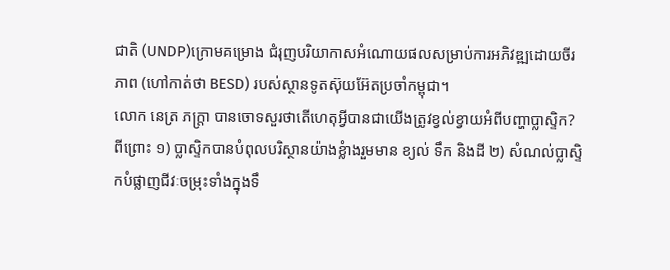ជាតិ (UNDP)ក្រោមគម្រោង ជំរុញបរិយាកាសអំណោយផលសម្រាប់ការអភិវឌ្ឍដោយចីរភាព (ហៅកាត់ថា BESD) របស់ស្ថានទូតស៊ុយអ៊ែតប្រចាំកម្ពុជា។
លោក នេត្រ ភក្ត្រា បានចោទសួរថាតើហេតុអ្វីបានជាយើងត្រូវខ្វល់ខ្វាយអំពីបញ្ហាប្លាស្ទិក?
ពីព្រោះ ១) ប្លាស្ទិកបានបំពុលបរិស្ថានយ៉ាងខ្លំាងរួមមាន ខ្យល់ ទឹក និងដី ២) សំណល់ប្លាស្ទិកបំផ្លាញជីវៈចម្រុះទាំងក្នុងទឹ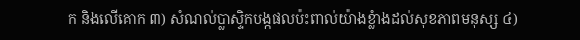ក និងលើគោក ៣) សំណល់ប្លាស្ទិកបង្កផលប៉ះពាល់យ៉ាងខ្លំាងដល់សុខភាពមនុស្ស ៤)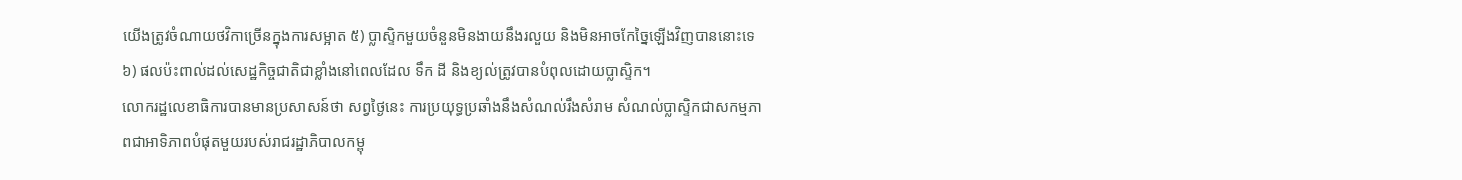យើងត្រូវចំណាយថវិកាច្រើនក្នុងការសម្អាត ៥) ប្លាស្ទិកមួយចំនួនមិនងាយនឹងរលួយ និងមិនអាចកែច្នៃឡើងវិញបាននោះទេ ៦) ផលប៉ះពាល់ដល់សេដ្ឋកិច្ចជាតិជាខ្លាំងនៅពេលដែល ទឹក ដី និងខ្យល់ត្រូវបានបំពុលដោយប្លាស្ទិក។
លោករដ្ឋលេខាធិការបានមានប្រសាសន៍ថា សព្វថ្ងៃនេះ ការប្រយុទ្ធប្រឆាំងនឹងសំណល់រឹងសំរាម សំណល់ប្លាស្ទិកជាសកម្មភាពជាអាទិភាពបំផុតមួយរបស់រាជរដ្ឋាភិបាលកម្ពុ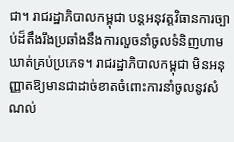ជា។ រាជរដ្ឋាភិបាលកម្ពុជា បន្តអនុវត្តវិធានការច្បាប់ដ៏តឹងរឹងប្រឆាំងនឹងការលួចនាំចូលទំនិញហាមឃាត់គ្រប់ប្រភេទ។ រាជរដ្ឋាភិបាលកម្ពុជា មិនអនុញ្ញាតឱ្យមានជាដាច់ខាតចំពោះការនាំចូលនូវសំណល់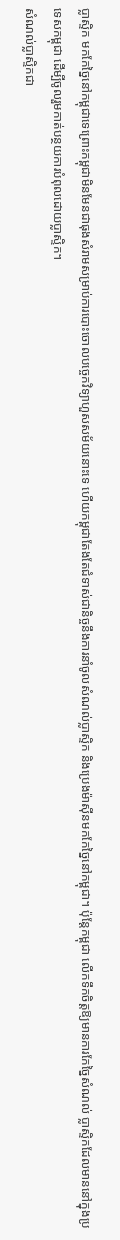ប្លាស្ទិក មកកែច្នៃនៅកម្ពុជាទេព្រោះកម្ពុជាមិនមែនជាធុងសំរាមសម្រាប់ការបោះចោលបច្ចេកវិទ្យាហួសសម័យនោះទេ ហើយកម្ពុជាតែងតែជំទាស់ជានិច្ចនឹងការនាំចូលសំណល់ប្លាស្ទិក និងប្រេងម៉ាស៊ីនមកកែច្នៃនៅកម្ពុជា។ ប៉ុន្តែកម្ពុជា លើកទឹកចិត្តឱ្យមានការកែច្នៃសំណល់ ប្លាស្ទិកដែលមាននៅក្នុងប្រទេសកម្ពុជា ដើម្បីចូលរួមកាត់បន្ថយការបំពុលដោយប្លាស្ទិក។
សំណល់ប្លាស្ទិកជា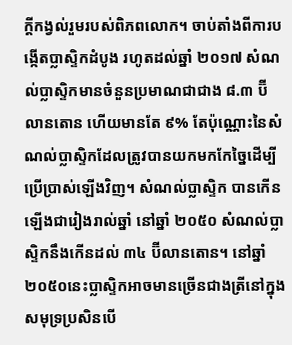ក្តីកង្វល់រួមរបស់ពិភពលោក។ ចាប់តាំងពីការបង្កើតប្លាស្ទិកដំបូង រហូតដល់ឆ្នាំ ២០១៧ សំណល់ប្លាស្ទិកមានចំនួនប្រមាណជាជាង ៨.៣ ប៊ីលានតោន ហើយមានតែ ៩% តែប៉ុណ្ណោះនៃសំណល់ប្លាស្ទិកដែលត្រូវបានយកមកកែច្នៃដើម្បីប្រើប្រាស់ឡើងវិញ។ សំណល់ប្លាស្ទិក បានកើនឡើងជារៀងរាល់ឆ្នាំ នៅឆ្នាំ ២០៥០ សំណល់ប្លាស្ទិកនឹងកើនដល់ ៣៤ ប៊ីលានតោន។ នៅឆ្នាំ ២០៥០នេះប្លាស្ទិកអាចមានច្រើនជាងត្រីនៅក្នុងសមុទ្រប្រសិនបើ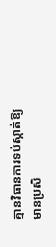គ្មានវិធានការទប់ស្កាត់ឱ្យមានប្រសិ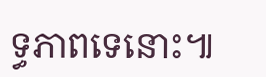ទ្ធភាពទេនោះ៕